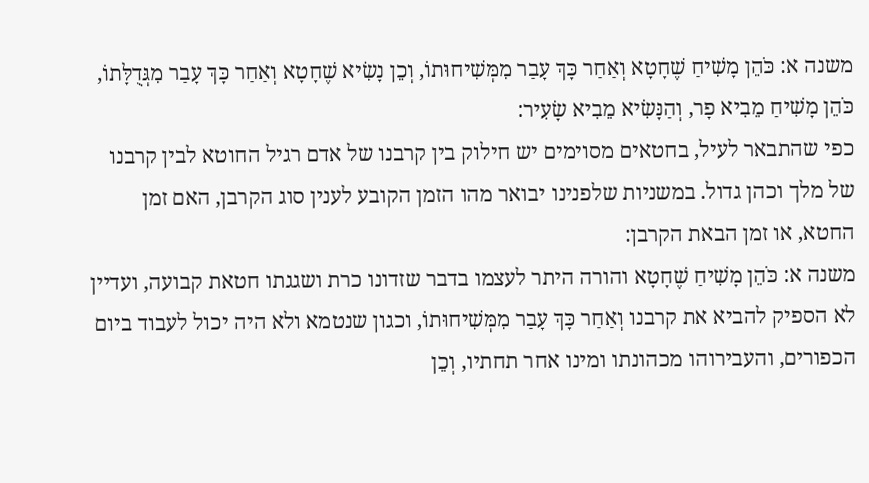משנה א: כֹּהֵן מָשִׁיחַ שֶׁחָטָא וְאַחַר כָּךְ עָבַר מִמְּשִׁיחוּתוֹ, וְכֵן נָשִׂיא שֶׁחָטָא וְאַחַר כָּךְ עָבַר מִגְּדֻלָּתוֹ, כֹּהֵן מָשִׁיחַ מֵבִיא פָר, וְהַנָּשִׂיא מֵבִיא שָׂעִיר:
כפי שהתבאר לעיל, בחטאים מסוימים יש חילוק בין קרבנו של אדם רגיל החוטא לבין קרבנו של מלך וכהן גדול. במשניות שלפנינו יבואר מהו הזמן הקובע לענין סוג הקרבן, האם זמן החטא, או זמן הבאת הקרבן:
משנה א: כֹּהֵן מָשִׁיחַ שֶׁחָטָא והורה היתר לעצמו בדבר שזדונו כרת ושגגתו חטאת קבועה, ועדיין לא הספיק להביא את קרבנו וְאַחַר כָּךְ עָבַר מִמְּשִׁיחוּתוֹ, וכגון שנטמא ולא היה יכול לעבוד ביום הכפורים, והעבירוהו מכהונתו ומינו אחר תחתיו, וְכֵן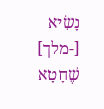נָשִׂיא [-מלך] שֶׁחָטָא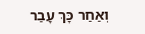וְאַחַר כָּךְ עָבַר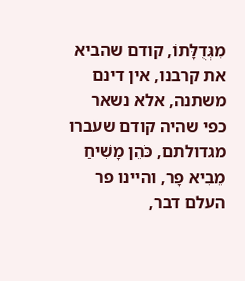מִגְּדֻלָּתוֹ, קודם שהביא את קרבנו, אין דינם משתנה, אלא נשאר כפי שהיה קודם שעברו מגדולתם, כֹּהֵן מָשִׁיחַ מֵבִיא פָר, והיינו פר העלם דבר,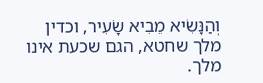וְהַנָּשִׂיא מֵבִיא שָׂעִיר, וכדין מלך שחטא, הגם שכעת אינו מלך.